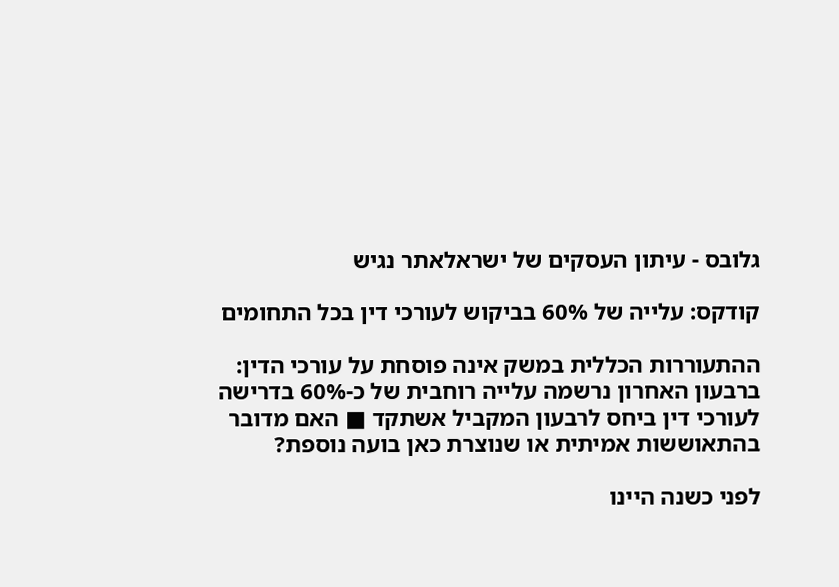גלובס - עיתון העסקים של ישראלאתר נגיש

קודקס: עלייה של 60% בביקוש לעורכי דין בכל התחומים

ההתעוררות הכללית במשק אינה פוסחת על עורכי הדין: ברבעון האחרון נרשמה עלייה רוחבית של כ-60% בדרישה לעורכי דין ביחס לרבעון המקביל אשתקד ■ האם מדובר בהתאוששות אמיתית או שנוצרת כאן בועה נוספת?

לפני כשנה היינו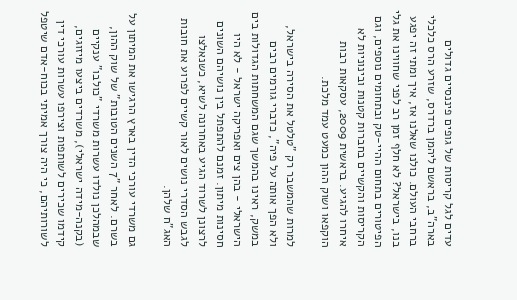עדים לגל קריסות של גופים פיננסיים גדולים בארה"ב, בראשם ליהמן ברדרס, שזרע הרס כלכלי ברחבי העולם. כולנו שאלנו אז, איך ומתי זה יפגע בנו, בישראל? לא חלף זמן רב לפני שחווינו את גלי הפיטורים בתחום ההיי-טק ובתחומים נוספים, וגם הקריסות והקשיים בחברות קטנות ובינוניות לא איחרו להגיע. בראשית 2009, עסקאות רבות הוקפאו ושוק ההון כמעט עמד מלכת.

למרות שהמשבר רק "טלטל את הסירה בישראל, ולא הפך אותה על פיה", כדברי גורמים רבים במשק, ראינו בהמשך שגם המשחתות הגדולות בים הישראלי - בהן צים ואפריקה ישראל - לא היו חסינות מיתון. זמנם להתפתל בין נושיהם השונים לרצונן לשרוד הגיע באחרונה לשיא, כשנאלצו לגבש הסדרי נושים לאור קשיים לפרוע את חובות האג"ח שלהן.

גם משרדי עורכי הדין בארץ הרגישו את המיתון על בשרם. לאחר "7 השנים הטובות" של שוק ההון, שבמהלכן נולדו עשרות משרדי "כולבו" ענקיים (בקנה-מידה ישראלי), משרדים ביצעו מיזוגים, קידמו שכירים לשותפות וצירפו עשרות עורכי דין לשורותיהם, כי היה צורך אמיתי בכוח-אדם שיטפל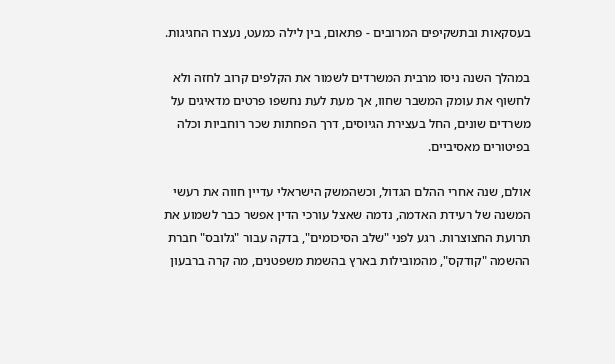בעסקאות ובתשקיפים המרובים - פתאום, בין לילה כמעט, נעצרו החגיגות.

במהלך השנה ניסו מרבית המשרדים לשמור את הקלפים קרוב לחזה ולא לחשוף את עומק המשבר שחוו, אך מעת לעת נחשפו פרטים מדאיגים על משרדים שונים, החל בעצירת הגיוסים, דרך הפחתות שכר רוחביות וכלה בפיטורים מאסיביים.

אולם, שנה אחרי ההלם הגדול, וכשהמשק הישראלי עדיין חווה את רעשי המשנה של רעידת האדמה, נדמה שאצל עורכי הדין אפשר כבר לשמוע את תרועת החצוצרות. רגע לפני "שלב הסיכומים", בדקה עבור "גלובס" חברת ההשמה "קודקס", מהמובילות בארץ בהשמת משפטנים, מה קרה ברבעון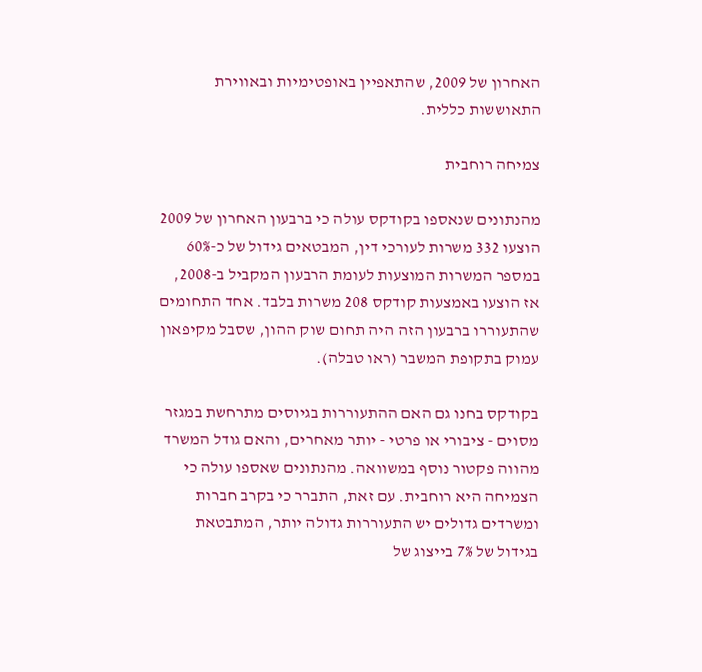האחרון של 2009, שהתאפיין באופטימיות ובאווירת התאוששות כללית.

צמיחה רוחבית

מהנתונים שנאספו בקודקס עולה כי ברבעון האחרון של 2009 הוצעו 332 משרות לעורכי דין, המבטאים גידול של כ-60% במספר המשרות המוצעות לעומת הרבעון המקביל ב-2008, אז הוצעו באמצעות קודקס 208 משרות בלבד. אחד התחומים שהתעוררו ברבעון הזה היה תחום שוק ההון, שסבל מקיפאון עמוק בתקופת המשבר (ראו טבלה).

בקודקס בחנו גם האם ההתעוררות בגיוסים מתרחשת במגזר מסוים - ציבורי או פרטי - יותר מאחרים, והאם גודל המשרד מהווה פקטור נוסף במשוואה. מהנתונים שאספו עולה כי הצמיחה היא רוחבית. עם זאת, התברר כי בקרב חברות ומשרדים גדולים יש התעוררות גדולה יותר, המתבטאת בגידול של 7% בייצוג של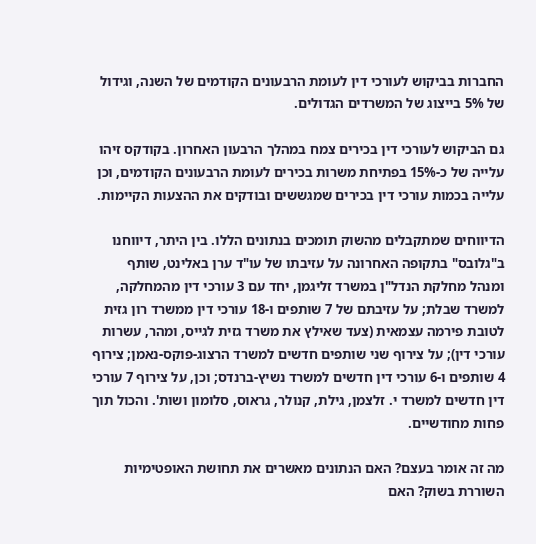החברות בביקוש לעורכי דין לעומת הרבעונים הקודמים של השנה, וגידול של 5% בייצוג של המשרדים הגדולים.

גם הביקוש לעורכי דין בכירים צמח במהלך הרבעון האחרון. בקודקס זיהו עלייה של כ-15% בפתיחת משרות בכירים לעומת הרבעונים הקודמים, וכן עלייה בכמות עורכי דין בכירים שמגששים ובודקים את ההצעות הקיימות.

הדיווחים שמתקבלים מהשוק תומכים בנתונים הללו. בין היתר, דיווחנו ב"גלובס" בתקופה האחרונה על עזיבתו של עו"ד ערן באלינט, שותף ומנהל מחלקת הנדל"ן במשרד זליגמן, יחד עם 3 עורכי דין מהמחלקה, למשרד שבלת; על עזיבתם של 7 שותפים ו-18 עורכי דין ממשרד רון גזית לטובת פירמה עצמאית (צעד שאילץ את משרד גזית לגייס, ומהר, עשרות עורכי דין); על צירוף שני שותפים חדשים למשרד הרצוג-פוקס-נאמן; צירוף 4 שותפים ו-6 עורכי דין חדשים למשרד נשיץ-ברנדס; וכן, על צירוף 7 עורכי דין חדשים למשרד י. זלצמן, גילת, קנולר, גראוס, סלומון ושות'. והכול תוך פחות מחודשיים.

מה זה אומר בעצם? האם הנתונים מאשרים את תחושת האופטימיות השוררת בשוק? האם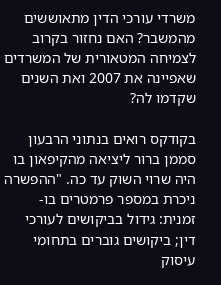משרדי עורכי הדין מתאוששים מהמשבר? האם נחזור בקרוב לצמיחה המטאורית של המשרדים שאפיינה את 2007 ואת השנים שקדמו לה?

בקודקס רואים בנתוני הרבעון סממן ברור ליציאה מהקיפאון בו היה שרוי השוק עד כה. "ההפשרה ניכרת במספר פרמטרים בו-זמנית: גידול בביקושים לעורכי דין; ביקושים גוברים בתחומי עיסוק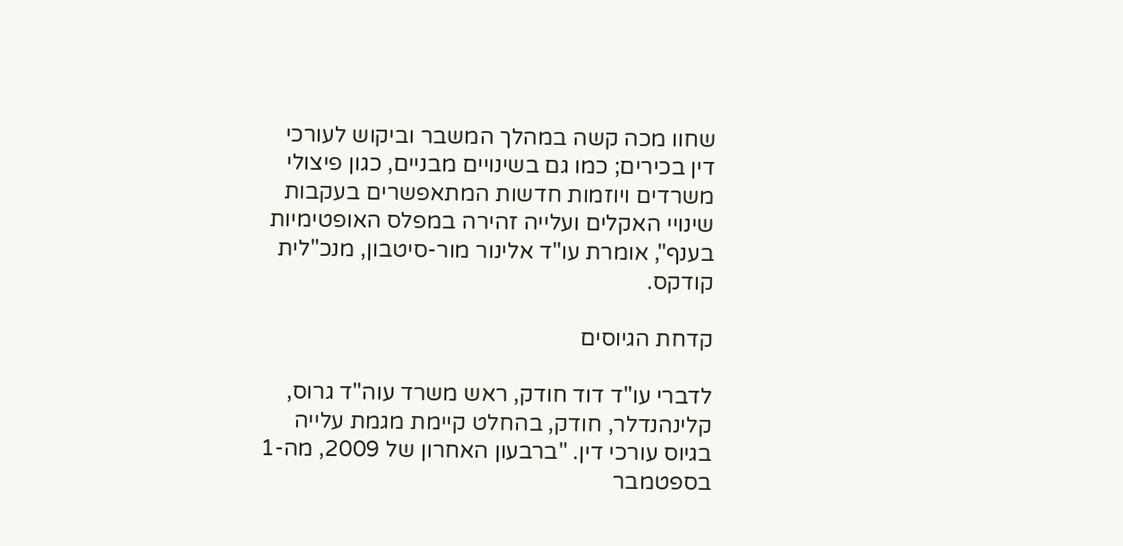שחוו מכה קשה במהלך המשבר וביקוש לעורכי דין בכירים; כמו גם בשינויים מבניים, כגון פיצולי משרדים ויוזמות חדשות המתאפשרים בעקבות שינויי האקלים ועלייה זהירה במפלס האופטימיות בענף", אומרת עו"ד אלינור מור-סיטבון, מנכ"לית קודקס.

קדחת הגיוסים

לדברי עו"ד דוד חודק, ראש משרד עוה"ד גרוס, קלינהנדלר, חודק, בהחלט קיימת מגמת עלייה בגיוס עורכי דין. "ברבעון האחרון של 2009, מה-1 בספטמבר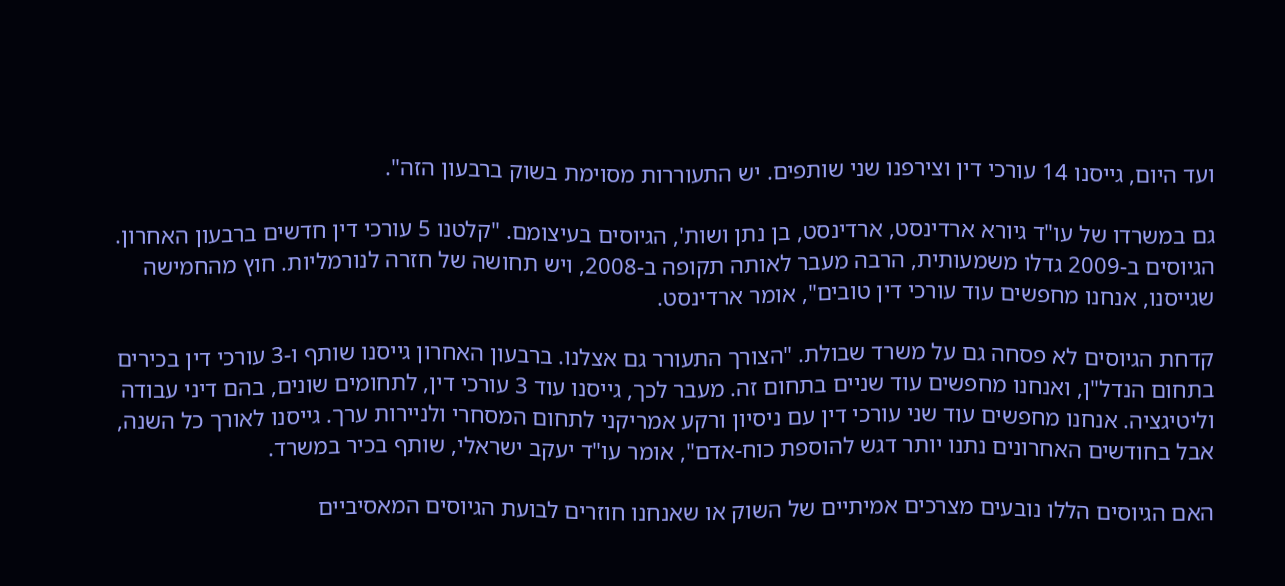ועד היום, גייסנו 14 עורכי דין וצירפנו שני שותפים. יש התעוררות מסוימת בשוק ברבעון הזה".

גם במשרדו של עו"ד גיורא ארדינסט, ארדינסט, בן נתן ושות', הגיוסים בעיצומם. "קלטנו 5 עורכי דין חדשים ברבעון האחרון. הגיוסים ב-2009 גדלו משמעותית, הרבה מעבר לאותה תקופה ב-2008, ויש תחושה של חזרה לנורמליות. חוץ מהחמישה שגייסנו, אנחנו מחפשים עוד עורכי דין טובים", אומר ארדינסט.

קדחת הגיוסים לא פסחה גם על משרד שבולת. "הצורך התעורר גם אצלנו. ברבעון האחרון גייסנו שותף ו-3 עורכי דין בכירים בתחום הנדל"ן, ואנחנו מחפשים עוד שניים בתחום זה. מעבר לכך, גייסנו עוד 3 עורכי דין, לתחומים שונים, בהם דיני עבודה וליטיגציה. אנחנו מחפשים עוד שני עורכי דין עם ניסיון ורקע אמריקני לתחום המסחרי ולניירות ערך. גייסנו לאורך כל השנה, אבל בחודשים האחרונים נתנו יותר דגש להוספת כוח-אדם", אומר עו"ד יעקב ישראלי, שותף בכיר במשרד.

האם הגיוסים הללו נובעים מצרכים אמיתיים של השוק או שאנחנו חוזרים לבועת הגיוסים המאסיביים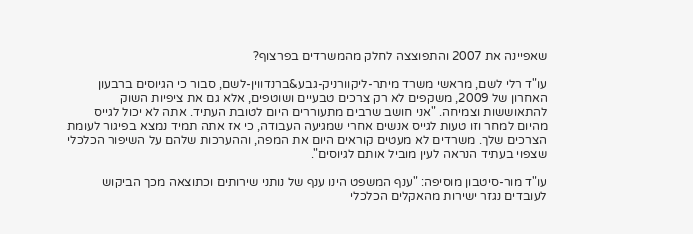שאפיינה את 2007 והתפוצצה לחלק מהמשרדים בפרצוף?

עו"ד רלי לשם, מראשי משרד מיתר-ליקוורניק-גבע&ברנדווין-לשם, סבור כי הגיוסים ברבעון האחרון של 2009, משקפים לא רק צרכים טבעיים ושוטפים, אלא גם את ציפיות השוק להתאוששות וצמיחה. "אני חושב שרבים מתעוררים היום לטובת העתיד. אתה לא יכול לגייס מהיום למחר וזו טעות לגייס אנשים אחרי שמגיעה העבודה, כי אז אתה תמיד נמצא בפיגור לעומת הצרכים שלך. משרדים לא מעטים קוראים היום את המפה, וההערכות שלהם על השיפור הכלכלי שצפוי בעתיד הנראה לעין מוביל אותם לגיוסים".

עו"ד מור-סיטבון מוסיפה: "ענף המשפט הינו ענף של נותני שירותים וכתוצאה מכך הביקוש לעובדים נגזר ישירות מהאקלים הכלכלי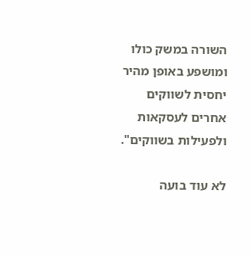השורה במשק כולו ומושפע באופן מהיר יחסית לשווקים אחרים לעסקאות ולפעילות בשווקים".

לא עוד בועה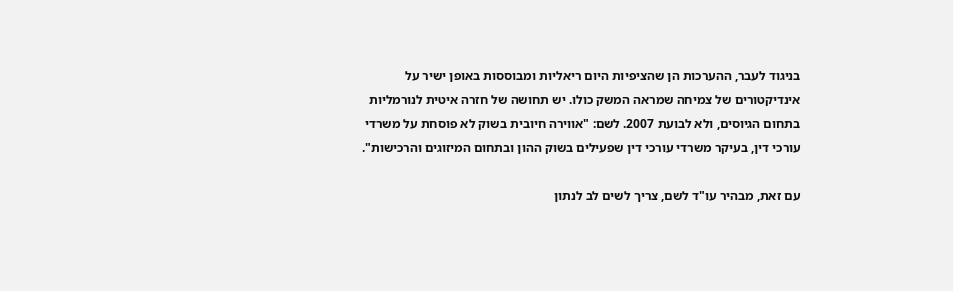בניגוד לעבר, ההערכות הן שהציפיות היום ריאליות ומבוססות באופן ישיר על אינדיקטורים של צמיחה שמראה המשק כולו. יש תחושה של חזרה איטית לנורמליות בתחום הגיוסים, ולא לבועת 2007. לשם: "אווירה חיובית בשוק לא פוסחת על משרדי עורכי דין, בעיקר משרדי עורכי דין שפעילים בשוק ההון ובתחום המיזוגים והרכישות".

עם זאת, מבהיר עו"ד לשם, צריך לשים לב לנתון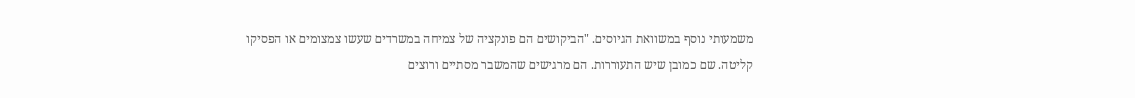משמעותי נוסף במשוואת הגיוסים. "הביקושים הם פונקציה של צמיחה במשרדים שעשו צמצומים או הפסיקו קליטה. שם כמובן שיש התעוררות. הם מרגישים שהמשבר מסתיים ורוצים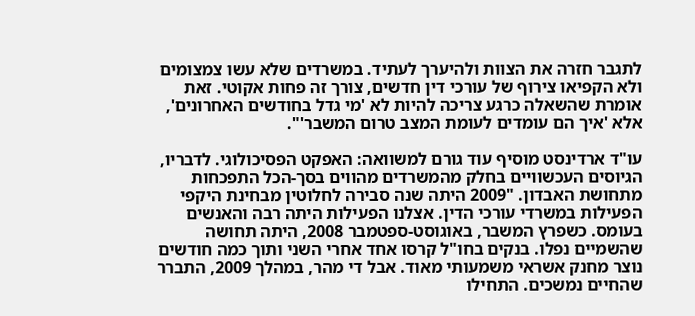לתגבר חזרה את הצוות ולהיערך לעתיד. במשרדים שלא עשו צמצומים ולא הקפיאו צירוף של עורכי דין חדשים, צורך זה פחות אקוטי. זאת אומרת שהשאלה כרגע צריכה להיות לא 'מי גדל בחודשים האחרונים', אלא 'איך הם עומדים לעומת המצב טרום המשבר'".

עו"ד ארדינסט מוסיף עוד גורם למשוואה: האפקט הפסיכולוגי. לדבריו, הגיוסים העכשוויים בחלק מהמשרדים מהווים בסך-הכל התפכחות מתחושת האבדון. "2009 היתה שנה סבירה לחלוטין מבחינת היקפי הפעילות במשרדי עורכי הדין. אצלנו הפעילות היתה רבה והאנשים בעומס. כשפרץ המשבר, באוגוסט-ספטמבר 2008, היתה תחושה שהשמיים נפלו. בנקים בחו"ל קרסו אחד אחרי השני ותוך כמה חודשים נוצר מחנק אשראי משמעותי מאוד. אבל די מהר, במהלך 2009, התברר שהחיים נמשכים. התחילו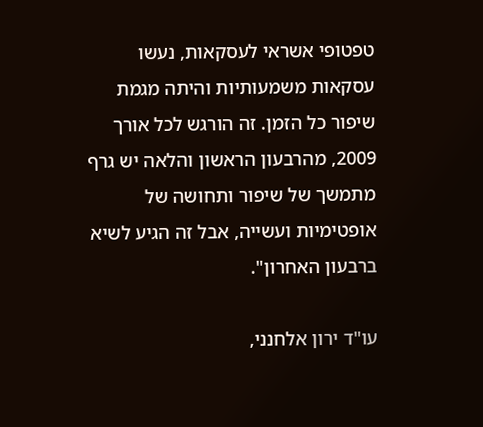טפטופי אשראי לעסקאות, נעשו עסקאות משמעותיות והיתה מגמת שיפור כל הזמן. זה הורגש לכל אורך 2009, מהרבעון הראשון והלאה יש גרף מתמשך של שיפור ותחושה של אופטימיות ועשייה, אבל זה הגיע לשיא ברבעון האחרון".

עו"ד ירון אלחנני,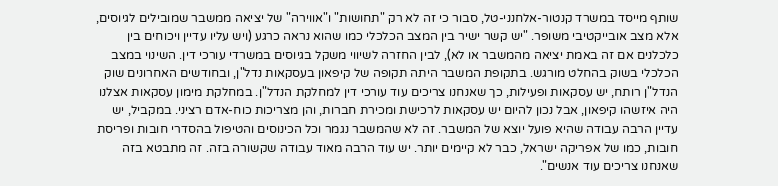שותף מייסד במשרד קנטור-אלחנני-טל, סבור כי זה לא רק "תחושות" ו"אווירה" של יציאה ממשבר שמובילים לגיוסים, אלא מצב אובייקטיבי משופר. "יש קשר ישיר בין המצב הכלכלי כמו שהוא נראה כרגע (ויש עליו עדיין ויכוחים בין כלכלנים אם זה באמת יציאה מהמשבר או לא), לבין החזרה לשיווי משקל בגיוסים במשרדי עורכי דין. השינוי במצב הכלכלי בשוק בהחלט מורגש. בתקופת המשבר היתה תקופה של קיפאון בעסקאות נדל"ן, ובחודשים האחרונים שוק הנדל"ן רותח, יש עסקאות ופעילות, כך שאנחנו צריכים עוד עורכי דין למחלקת הנדל"ן. במחלקת מימון עסקאות אצלנו היה איזשהו קיפאון, אבל נכון להיום יש עסקאות לרכישת ומכירת חברות, והן מצריכות כוח-אדם רציני. במקביל, יש עדיין הרבה עבודה שהיא פועל יוצא של המשבר. זה לא שהמשבר נגמר וכל הכינוסים והטיפול בהסדרי חובות ופריסת חובות, כמו של אפריקה ישראל, כבר לא קיימים יותר. יש עוד הרבה מאוד עבודה שקשורה בזה. זה מתבטא בזה שאנחנו צריכים עוד אנשים".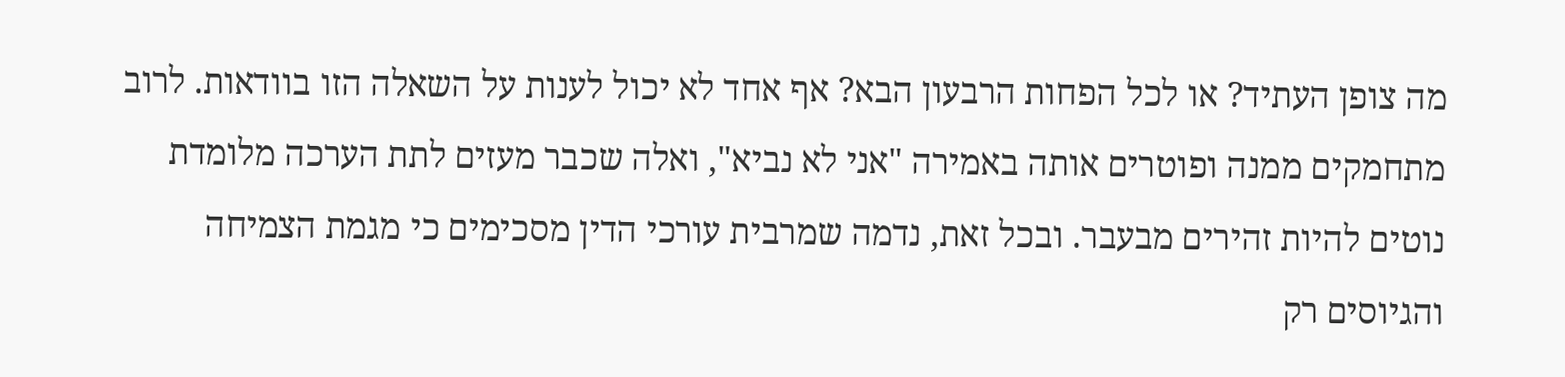מה צופן העתיד? או לכל הפחות הרבעון הבא? אף אחד לא יכול לענות על השאלה הזו בוודאות. לרוב מתחמקים ממנה ופוטרים אותה באמירה "אני לא נביא", ואלה שכבר מעזים לתת הערכה מלומדת נוטים להיות זהירים מבעבר. ובכל זאת, נדמה שמרבית עורכי הדין מסכימים כי מגמת הצמיחה והגיוסים רק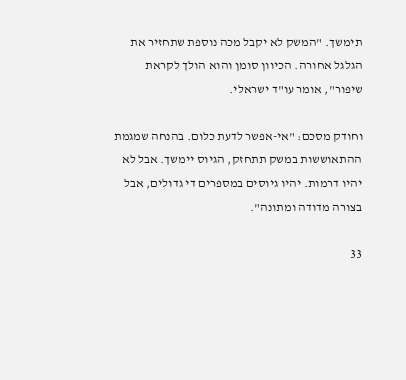תימשך. "המשק לא יקבל מכה נוספת שתחזיר את הגלגל אחורה. הכיוון סומן והוא הולך לקראת שיפור", אומר עו"ד ישראלי.

וחודק מסכם: "אי-אפשר לדעת כלום. בהנחה שמגמת ההתאוששות במשק תתחזק, הגיוס יימשך. אבל לא יהיו דרמות. יהיו גיוסים במספרים די גדולים, אבל בצורה מדודה ומתונה".

33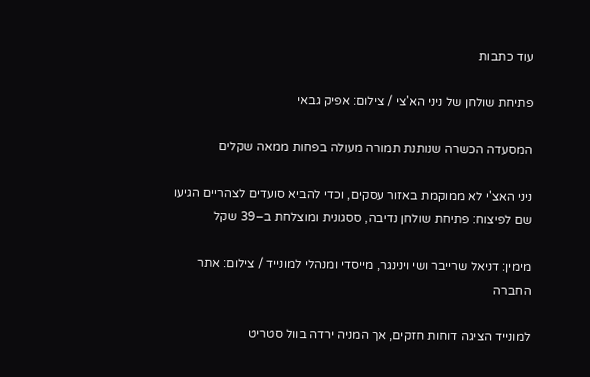עוד כתבות

פתיחת שולחן של ניני הא'צי / צילום: אפיק גבאי

המסעדה הכשרה שנותנת תמורה מעולה בפחות ממאה שקלים

ניני האצ'י לא ממוקמת באזור עסקים, וכדי להביא סועדים לצהריים הגיעו שם לפיצוח: פתיחת שולחן נדיבה, ססגונית ומוצלחת ב–39 שקל

מימין: דניאל שרייבר ושי וינינגר, מייסדי ומנהלי למונייד / צילום: אתר החברה

למונייד הציגה דוחות חזקים, אך המניה ירדה בוול סטריט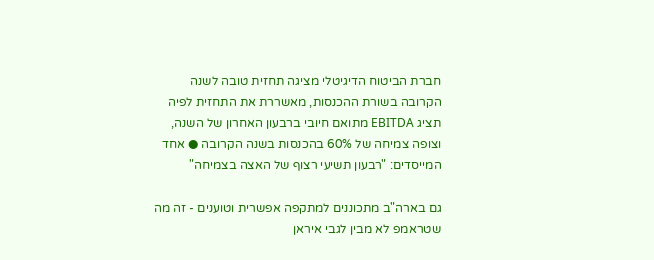חברת הביטוח הדיגיטלי מציגה תחזית טובה לשנה הקרובה בשורת ההכנסות, מאשררת את התחזית לפיה תציג EBITDA מתואם חיובי ברבעון האחרון של השנה, וצופה צמיחה של 60% בהכנסות בשנה הקרובה ● אחד המייסדים: "רבעון תשיעי רצוף של האצה בצמיחה"

גם בארה"ב מתכוננים למתקפה אפשרית וטוענים - זה מה שטראמפ לא מבין לגבי איראן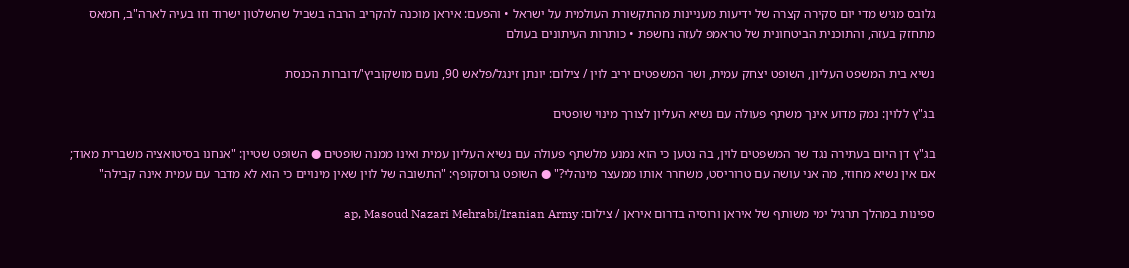גלובס מגיש מדי יום סקירה קצרה של ידיעות מעניינות מהתקשורת העולמית על ישראל • והפעם: איראן מוכנה להקריב הרבה בשביל שהשלטון ישרוד וזו בעיה לארה"ב, חמאס מתחזק בעזה, והתוכנית הביטחונית של טראמפ לעזה נחשפת • כותרות העיתונים בעולם

נשיא בית המשפט העליון, השופט יצחק עמית, ושר המשפטים יריב לוין / צילום: יונתן זינגל/פלאש 90, נועם מושקוביץ'/דוברות הכנסת

בג"ץ ללוין: נמק מדוע אינך משתף פעולה עם נשיא העליון לצורך מינוי שופטים

בג"ץ דן היום בעתירה נגד שר המשפטים לוין, בה נטען כי הוא נמנע מלשתף פעולה עם נשיא העליון עמית ואינו ממנה שופטים ● השופט שטיין: "אנחנו בסיטואציה משברית מאוד; אם אין נשיא מחוזי, מה אני עושה עם טרוריסט, משחרר אותו ממעצר מינהלי?" ● השופט גרוסקופף: "התשובה של לוין שאין מינויים כי הוא לא מדבר עם עמית אינה קבילה"

ספינות במהלך תרגיל ימי משותף של איראן ורוסיה בדרום איראן / צילום: ap, Masoud Nazari Mehrabi/Iranian Army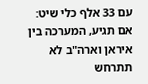עם 33 אלף כלי שיט: אם תגיע, המערכה בין איראן וארה"ב לא תתרחש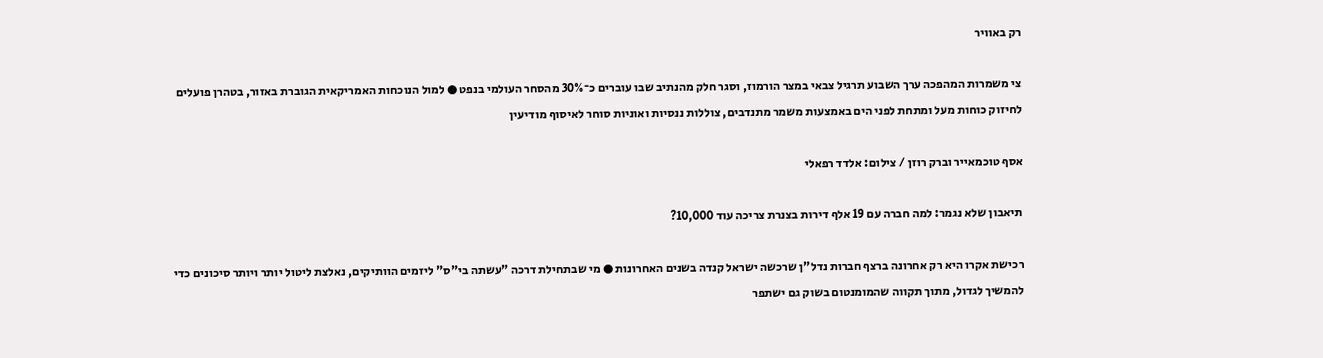רק באוויר

צי משמרות המהפכה ערך השבוע תרגיל צבאי במצר הורמוז, וסגר חלק מהנתיב שבו עוברים כ־30% מהסחר העולמי בנפט ● למול הנוכחות האמריקאית הגוברת באזור, בטהרן פועלים לחיזוק כוחות מעל ומתחת לפני הים באמצעות משמר מתנדבים, צוללות ננסיות ואוניות סוחר לאיסוף מודיעין

אסף טוכמאייר וברק רוזן / צילום: אלדד רפאלי

תיאבון שלא נגמר: למה חברה עם 19 אלף דירות בצנרת צריכה עוד 10,000?

רכישת אקרו היא רק אחרונה ברצף חברות נדל"ן שרכשה ישראל קנדה בשנים האחרונות ● מי שבתחילת דרכה "עשתה בי"ס" ליזמים הוותיקים, נאלצת ליטול יותר ויותר סיכונים כדי להמשיך לגדול, מתוך תקווה שהמומנטום בשוק גם ישתפר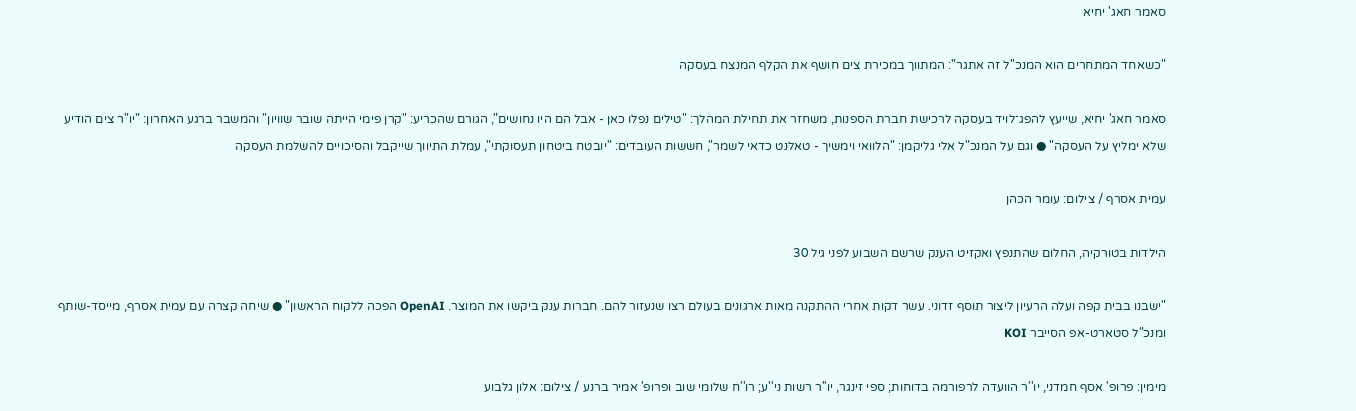סאמר חאג' יחיא

"כשאחד המתחרים הוא המנכ"ל זה אתגר": המתווך במכירת צים חושף את הקלף המנצח בעסקה

סאמר חאג' יחיא, שייעץ להפג־לויד בעסקה לרכישת חברת הספנות, משחזר את תחילת המהלך: "טילים נפלו כאן - אבל הם היו נחושים", הגורם שהכריע: "קרן פימי הייתה שובר שוויון" והמשבר ברגע האחרון: "יו"ר צים הודיע שלא ימליץ על העסקה" ● וגם על המנכ"ל אלי גליקמן: "הלוואי וימשיך - טאלנט כדאי לשמר", חששות העובדים: "יובטח ביטחון תעסוקתי", עמלת התיווך שייקבל והסיכויים להשלמת העסקה

עמית אסרף / צילום: עומר הכהן

הילדות בטורקיה, החלום שהתנפץ ואקזיט הענק שרשם השבוע לפני גיל 30

"ישבנו בבית קפה ועלה הרעיון ליצור תוסף זדוני. עשר דקות אחרי ההתקנה מאות ארגונים בעולם רצו שנעזור להם. חברות ענק ביקשו את המוצר. OpenAI הפכה ללקוח הראשון" ● שיחה קצרה עם עמית אסרף, מייסד-שותף ומנכ"ל סטארט-אפ הסייבר KOI

מימין: פרופ' אסף חמדני, יו''ר הוועדה לרפורמה בדוחות; ספי זינגר, יו''ר רשות ני''ע; רו''ח שלומי שוב ופרופ' אמיר ברנע / צילום: אלון גלבוע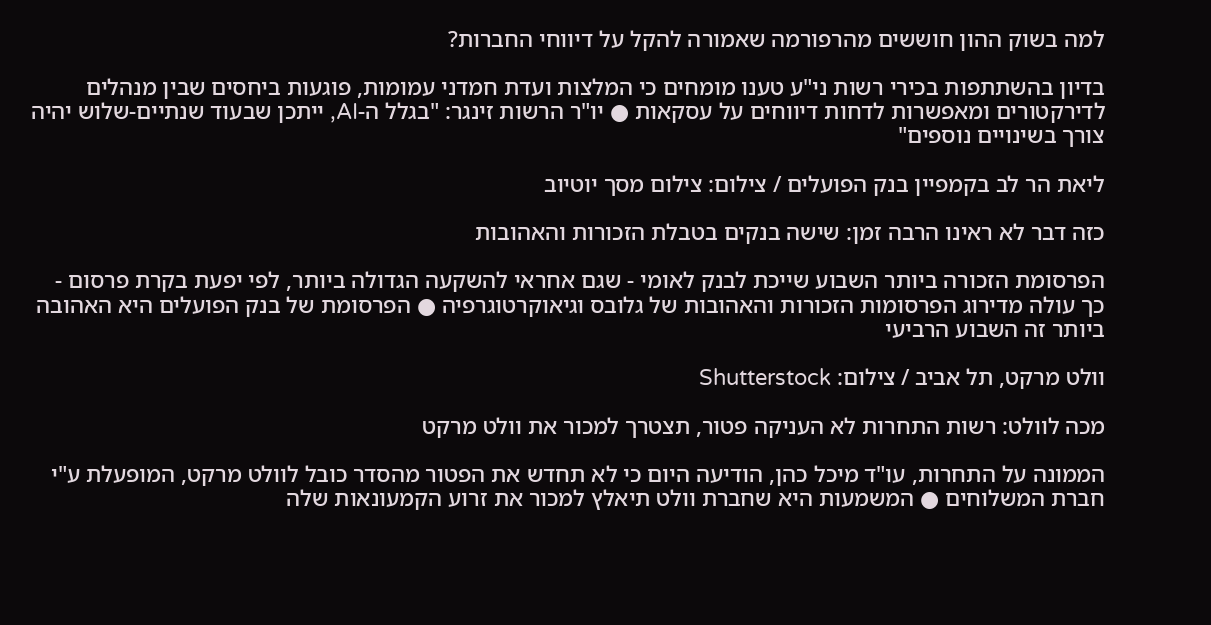למה בשוק ההון חוששים מהרפורמה שאמורה להקל על דיווחי החברות?

בדיון בהשתתפות בכירי רשות ני"ע טענו מומחים כי המלצות ועדת חמדני עמומות, פוגעות ביחסים שבין מנהלים לדירקטורים ומאפשרות לדחות דיווחים על עסקאות ● יו"ר הרשות זינגר: "בגלל ה-AI, ייתכן שבעוד שנתיים-שלוש יהיה צורך בשינויים נוספים"

ליאת הר לב בקמפיין בנק הפועלים / צילום: צילום מסך יוטיוב

כזה דבר לא ראינו הרבה זמן: שישה בנקים בטבלת הזכורות והאהובות

הפרסומת הזכורה ביותר השבוע שייכת לבנק לאומי - שגם אחראי להשקעה הגדולה ביותר, לפי יפעת בקרת פרסום - כך עולה מדירוג הפרסומות הזכורות והאהובות של גלובס וגיאוקרטוגרפיה ● הפרסומת של בנק הפועלים היא האהובה ביותר זה השבוע הרביעי

וולט מרקט, תל אביב / צילום: Shutterstock

מכה לוולט: רשות התחרות לא העניקה פטור, תצטרך למכור את וולט מרקט

הממונה על התחרות, עו"ד מיכל כהן, הודיעה היום כי לא תחדש את הפטור מהסדר כובל לוולט מרקט, המופעלת ע"י חברת המשלוחים ● המשמעות היא שחברת וולט תיאלץ למכור את זרוע הקמעונאות שלה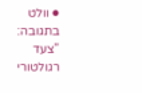● וולט בתגובה: "צעד רגולטורי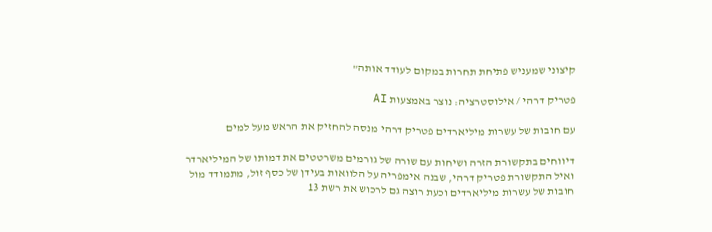קיצוני שמעניש פתיחת תחרות במקום לעודד אותה"

פטריק דרהי / אילוסטרציה: נוצר באמצעות AI

עם חובות של עשרות מיליארדים פטריק דרהי מנסה להחזיק את הראש מעל למים

דיווחים בתקשורת הזרה ושיחות עם שורה של גורמים משרטטים את דמותו של המיליארדר ואיל התקשורת פטריק דרהי, שבנה אימפריה על הלוואות בעידן של כסף זול, מתמודד מול חובות של עשרות מיליארדים וכעת רוצה גם לרכוש את רשת 13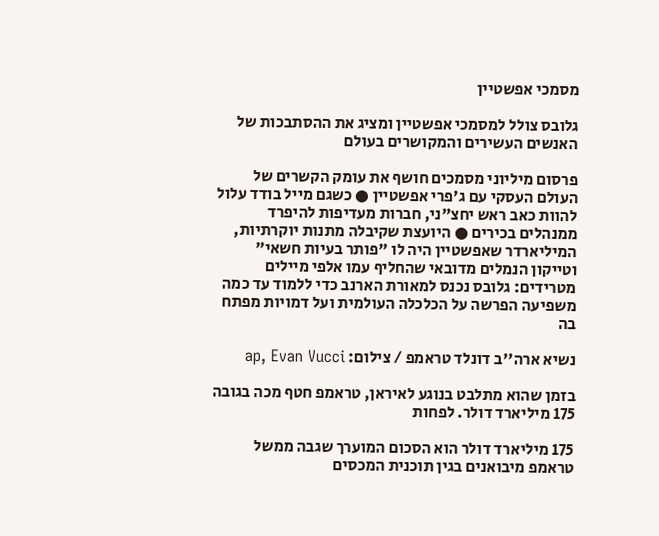מסמכי אפשטיין

גלובס צולל למסמכי אפשטיין ומציג את ההסתבכות של האנשים העשירים והמקושרים בעולם

פרסום מיליוני מסמכים חושף את עומק הקשרים של העולם העסקי עם ג'פרי אפשטיין ● כשגם מייל בודד עלול להוות כאב ראש יחצ"ני, חברות מעדיפות להיפרד ממנהלים בכירים ● היועצת שקיבלה מתנות יוקרתיות, המיליארדר שאפשטיין היה לו "פותר בעיות חשאי" וטייקון הנמלים מדובאי שהחליף עמו אלפי מיילים מטרידים: גלובס נכנס למאורת הארנב כדי ללמוד עד כמה משפיעה הפרשה על הכלכלה העולמית ועל דמויות מפתח בה

נשיא ארה''ב דונלד טראמפ / צילום: ap, Evan Vucci

בזמן שהוא מתלבט בנוגע לאיראן, טראמפ חטף מכה בגובה 175 מיליארד דולר. לפחות

175 מיליארד דולר הוא הסכום המוערך שגבה ממשל טראמפ מיבואנים בגין תוכנית המכסים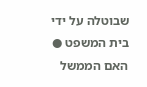שבוטלה על ידי בית המשפט ● האם הממשל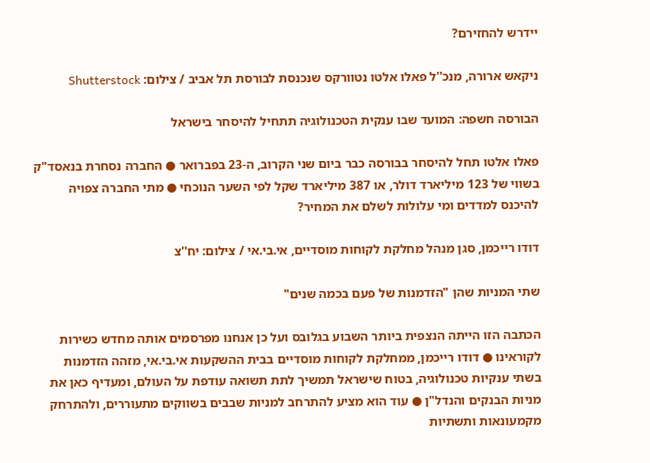יידרש להחזירם?

ניקאש ארורה, מנכ''ל פאלו אלטו נטוורקס שנכנסת לבורסת תל אביב / צילום: Shutterstock

הבורסה חשפה: המועד שבו ענקית הטכנולוגיה תתחיל להיסחר בישראל

פאלו אלטו תחל להיסחר בבורסה כבר ביום שני הקרוב, ה-23 בפברואר ● החברה נסחרת בנאסד"ק בשווי של 123 מיליארד דולר, או 387 מיליארד שקל לפי השער הנוכחי ● מתי החברה צפויה להיכנס למדדים ומי עלולות לשלם את המחיר?

דודו רייכמן, סגן מנהל מחלקת לקוחות מוסדיים, אי.בי.אי / צילום: יח''צ

שתי המניות שהן "הזדמנות של פעם בכמה שנים"

הכתבה הזו הייתה הנצפית ביותר השבוע בגלובס ועל כן אנחנו מפרסמים אותה מחדש כשירות לקוראינו ● דודו רייכמן, ממחלקת לקוחות מוסדיים בבית ההשקעות אי.בי.אי, מזהה הזדמנות בשתי ענקיות טכנולוגיה, בטוח שישראל תמשיך לתת תשואה עודפת על העולם, ומעדיף כאן את מניות הבנקים והנדל"ן ● עוד הוא מציע להתרחב למניות שבבים בשווקים מתעוררים, ולהתרחק מקמעונאות ותשתיות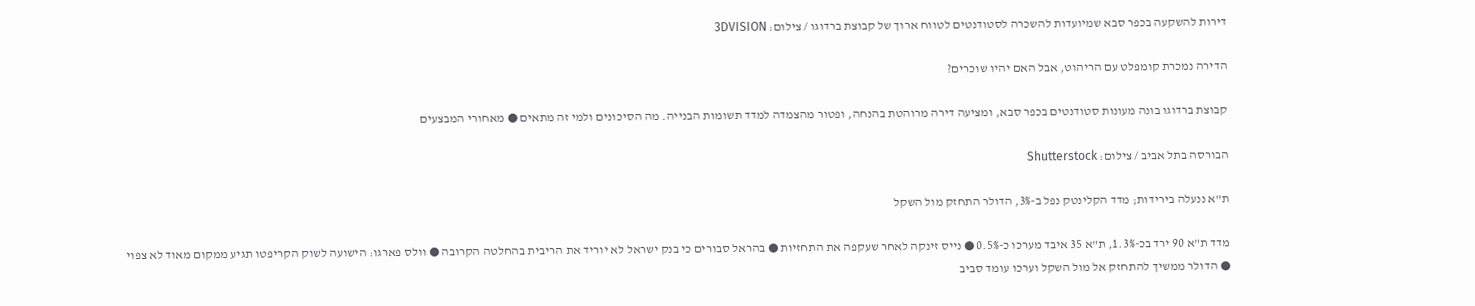דירות להשקעה בכפר סבא שמיועדות להשכרה לסטודנטים לטווח ארוך של קבוצת ברדוגו / צילום: 3DVISION

הדירה נמכרת קומפלט עם הריהוט, אבל האם יהיו שוכרים?

קבוצת ברדוגו בונה מעונות סטודנטים בכפר סבא, ומציעה דירה מרוהטת בהנחה, ופטור מהצמדה למדד תשומות הבנייה. מה הסיכונים ולמי זה מתאים ● מאחורי המבצעים

הבורסה בתל אביב / צילום: Shutterstock

ת"א ננעלה בירידות; מדד הקלינטק נפל ב-3%, הדולר התחזק מול השקל

מדד ת"א 90 ירד בכ-1.3%, ת"א 35 איבד מערכו כ-0.5% ● נייס זינקה לאחר שעקפה את התחזיות ● בהראל סבורים כי בנק ישראל לא יוריד את הריבית בהחלטה הקרובה ● וולס פארגו: הישועה לשוק הקריפטו תגיע ממקום מאוד לא צפוי ● הדולר ממשיך להתחזק אל מול השקל וערכו עומד סביב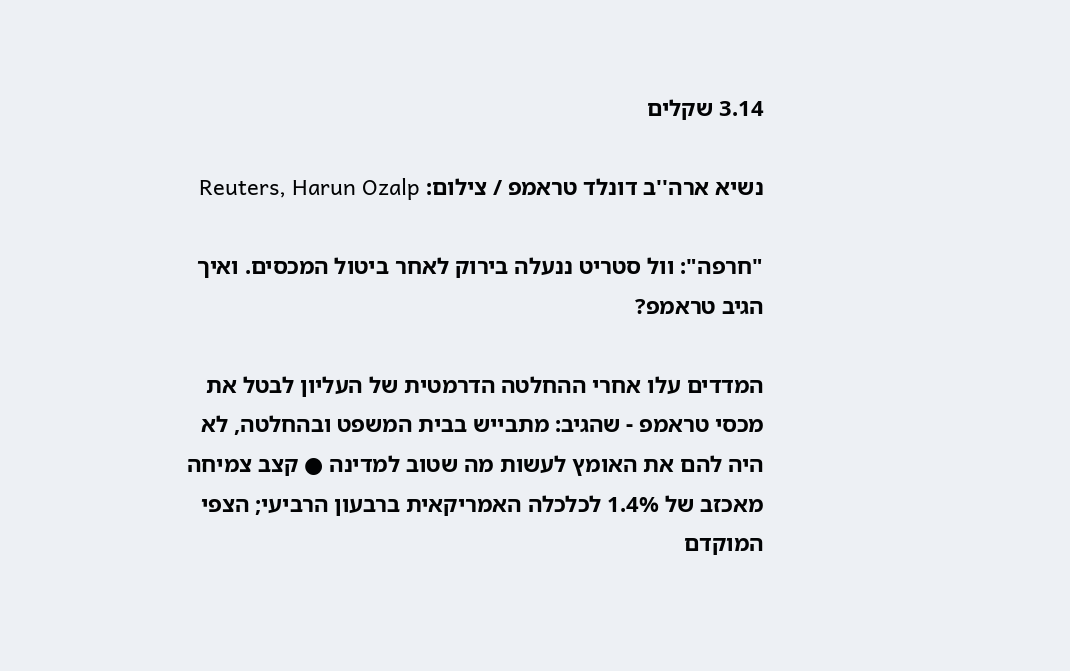3.14 שקלים

נשיא ארה''ב דונלד טראמפ / צילום: Reuters, Harun Ozalp

"חרפה": וול סטריט ננעלה בירוק לאחר ביטול המכסים. ואיך הגיב טראמפ?

המדדים עלו אחרי ההחלטה הדרמטית של העליון לבטל את מכסי טראמפ - שהגיב: מתבייש בבית המשפט ובהחלטה, לא היה להם את האומץ לעשות מה שטוב למדינה ● קצב צמיחה מאכזב של 1.4% לכלכלה האמריקאית ברבעון הרביעי; הצפי המוקדם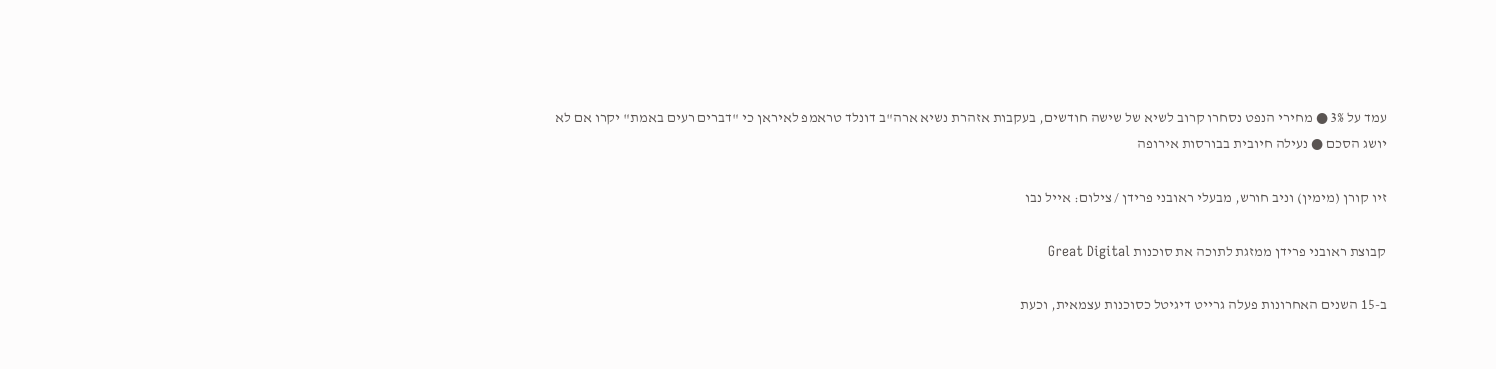עמד על 3% ● מחירי הנפט נסחרו קרוב לשיא של שישה חודשים, בעקבות אזהרת נשיא ארה"ב דונלד טראמפ לאיראן כי "דברים רעים באמת" יקרו אם לא יושג הסכם ● נעילה חיובית בבורסות אירופה

זיו קורן (מימין) וניב חורש, מבעלי ראובני פרידן / צילום: אייל נבו

קבוצת ראובני פרידן ממזגת לתוכה את סוכנות Great Digital

ב-15 השנים האחרונות פעלה גרייט דיגיטל כסוכנות עצמאית, וכעת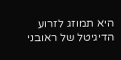היא תמוזג לזרוע הדיגיטל של ראובני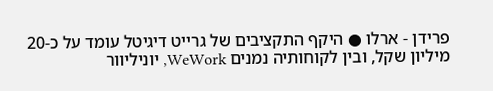פרידן - ארלו ● היקף התקציבים של גרייט דיגיטל עומד על כ-20 מיליון שקל, ובין לקוחותיה נמנים WeWork, יוניליוור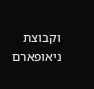וקבוצת ניאופארם